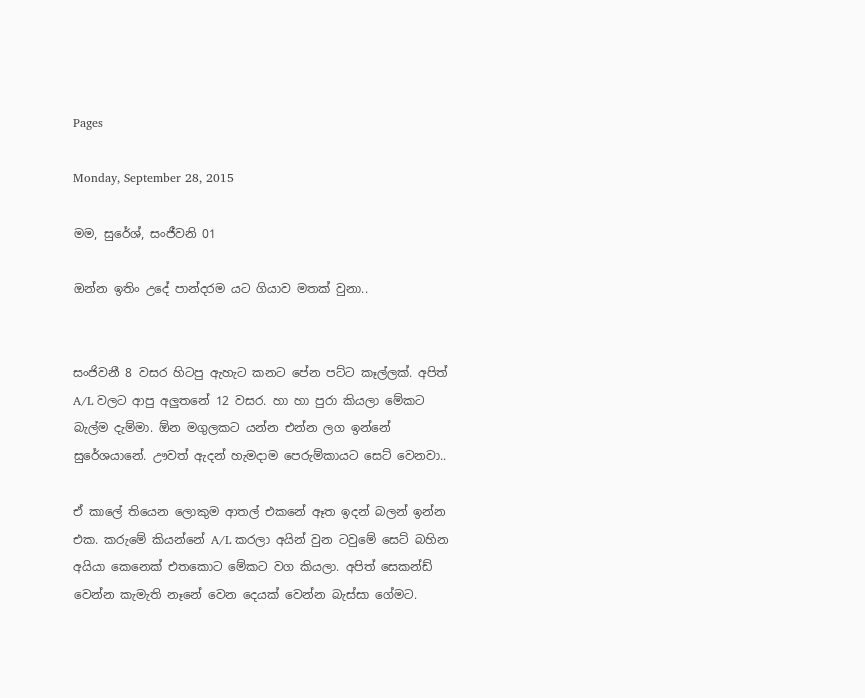Pages

Monday, September 28, 2015

මම, සුරේශ්, සංජීවනි 01

ඔන්න ඉතිං උදේ පාන්දරම යට ගියාව මතක් වුනා..


සංජිවනී 8 වසර හිටපු ඇහැට කනට පේන පට්ට කෑල්ලක්. අපිත් A/L වලට ආපු අලුතනේ 12 වසර. හා හා පුරා කියලා මේකට බැල්ම දැම්මා. ඕන මගුලකට යන්න එන්න ලග ඉන්නේ සුරේශයානේ. ඌවත් ඇදන් හැමදාම පෙරුම්කායට සෙට් වෙනවා..

ඒ කාලේ තියෙන ලොකුම ආතල් එකනේ ඈත ඉදන් බලන් ඉන්න එක. කරුමේ කියන්නේ A/L කරලා අයින් වුන ටවුමේ සෙට් බහින අයියා කෙනෙක් එතකොට මේකට වග කියලා. අපිත් සෙකන්ඩ් වෙන්න කැමැති නෑනේ වෙන දෙයක් වෙන්න බැස්සා ගේමට.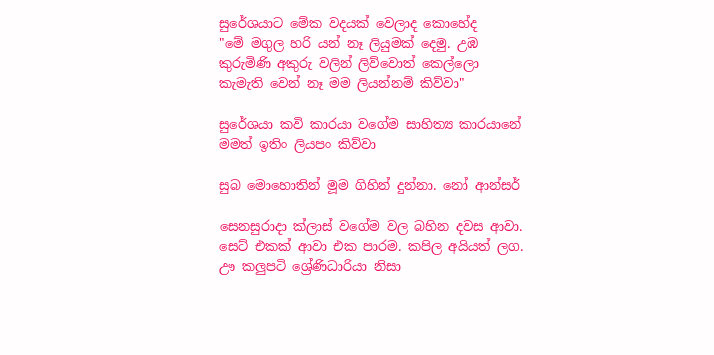සුරේශයාට මේක වදයක් වෙලාද කොහේද
"මේ මගුල හරි යන් නෑ ලියුමක් දෙමු. උඹ කුරුමිණි අකුරු වලින් ලිව්වොත් කෙල්ලො කැමැති වෙන් නෑ මම ලියන්නම් කිව්වා"

සුරේශයා කවි කාරයා වගේම සාහිත්‍ය කාරයානේ මමත් ඉතිං ලියපං කිව්වා

සුබ මොහොතින් මූම ගිහින් දුන්නා. නෝ ආන්සර්

සෙනසුරාදා ක්ලාස් වගේම වල බහින දවස ආවා. සෙට් එකක් ආවා එක පාරම. කපිල අයියත් ලග. ඌ කලුපටි ශ්‍රේණිධාරියා නිසා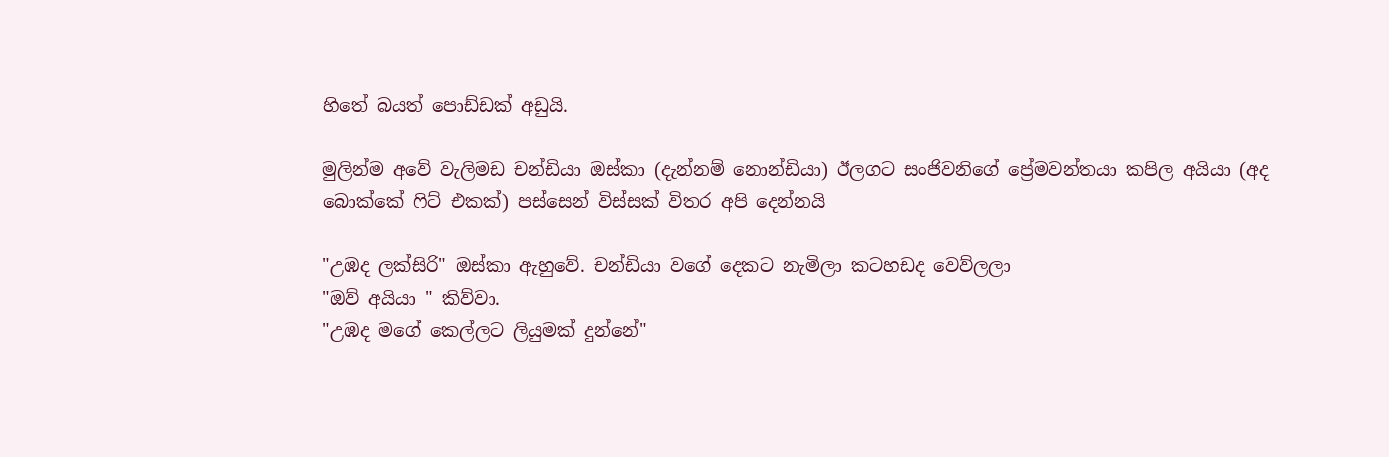හිතේ බයත් පොඩ්ඩක් අඩුයි.

මුලින්ම අවේ වැලිමඩ චන්ඩියා ඔස්කා (දැන්නම් නොන්ඩියා) ඊලගට සංජිවනිගේ ප්‍රේමවන්තයා කපිල අයියා (අද බොක්කේ ෆිට් එකක්) පස්සෙන් විස්සක් විතර අපි දෙන්නයි

"උඹද ලක්සිරි" ඔස්කා ඇහුවේ. චන්ඩියා වගේ දෙකට නැමිලා කටහඩද වෙව්ලලා
"ඔව් අයියා " කිව්වා.
"උඹද මගේ කෙල්ලට ලියුමක් දුන්නේ"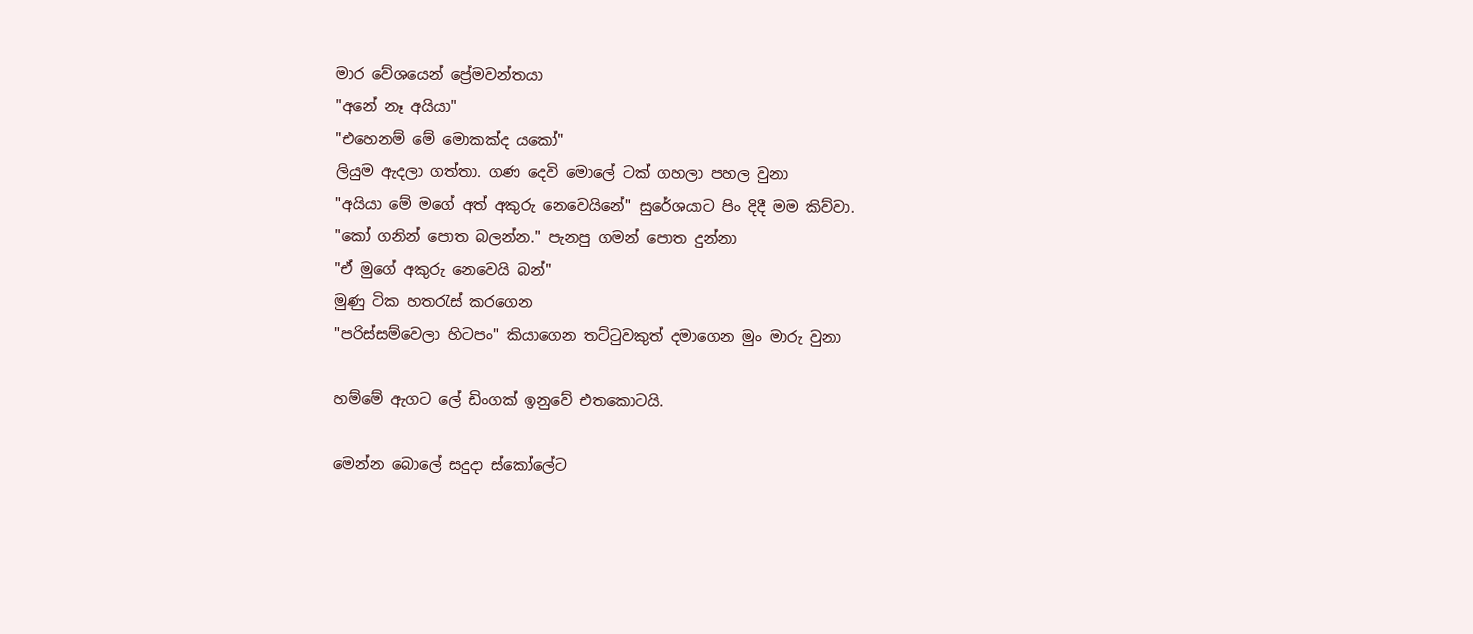මාර වේශයෙන් ප්‍රේමවන්තයා
"අනේ නෑ අයියා"
"එහෙනම් මේ මොකක්ද යකෝ"
ලියුම ඇදලා ගත්තා. ගණ දෙවි මොලේ ටක් ගහලා පහල වුනා
"අයියා මේ මගේ අත් අකුරු නෙවෙයිනේ" සුරේශයාට පිං දිදී මම කිව්වා.
"කෝ ගනින් පොත බලන්න." පැනපු ගමන් පොත දුන්නා
"ඒ මුගේ අකුරු නෙවෙයි බන්"
මුණු ටික හතරැස් කරගෙන
"පරිස්සම්වෙලා හිටපං" කියාගෙන තට්ටුවකුත් දමාගෙන මුං මාරු වුනා

හම්මේ ඇගට ලේ ඩිංගක් ඉනුවේ එතකොටයි.

මෙන්න බොලේ සදුදා ස්කෝලේට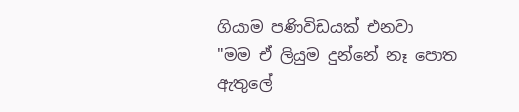ගියාම පණිවිඩයක් එනවා
"මම ඒ ලියුම දුන්නේ නෑ පොත ඇතුලේ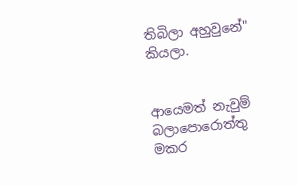තිබිලා අහුවුනේ" කියලා.


ආයෙමත් නැවුම් බලාපොරොත්තු මකර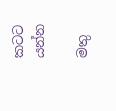කටට යන්න

මතු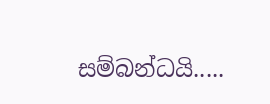සම්බන්ධයි.....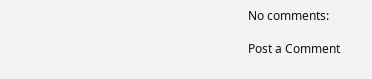No comments:

Post a Comment